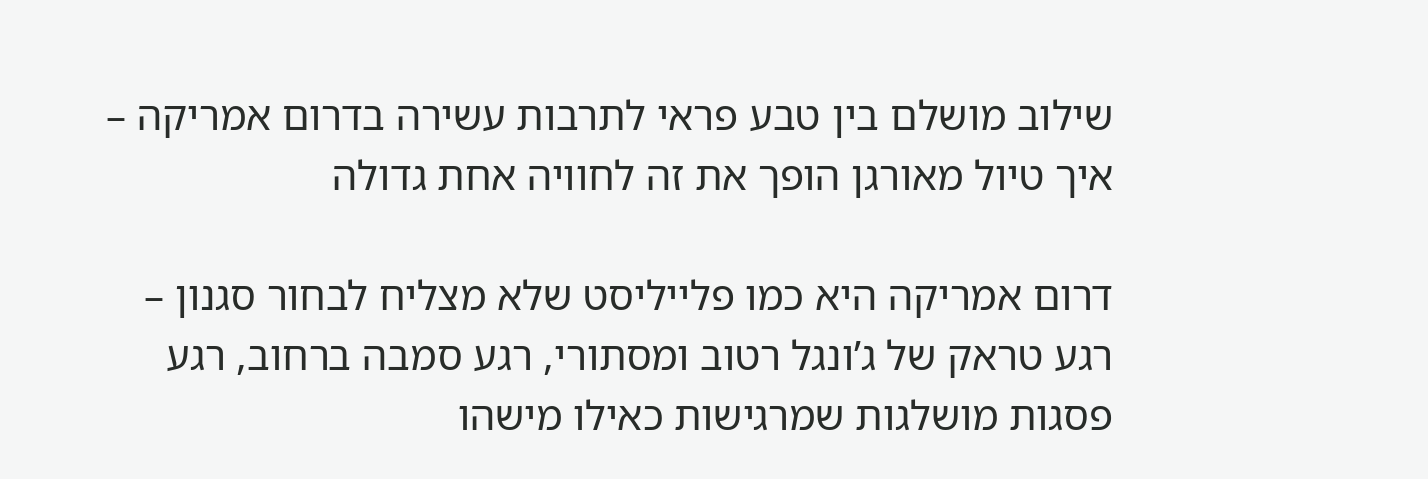שילוב מושלם בין טבע פראי לתרבות עשירה בדרום אמריקה – איך טיול מאורגן הופך את זה לחוויה אחת גדולה

דרום אמריקה היא כמו פלייליסט שלא מצליח לבחור סגנון – רגע טראק של ג’ונגל רטוב ומסתורי, רגע סמבה ברחוב, רגע פסגות מושלגות שמרגישות כאילו מישהו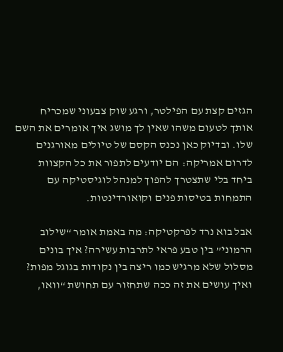הגזים קצת עם הפילטר, ורגע שוק צבעוני שמכריח אותך לטעום משהו שאין לך מושג איך אומרים את השם שלו. ובדיוק כאן נכנס הקסם של טיולים מאורגנים לדרום אמריקה: הם יודעים לתפור את כל הקצוות ביחד בלי שתצטרך להפוך למנהל לוגיסטיקה עם התמחות בטיסות פנים וקואורדינטות.

אבל בוא נרד לפרקטיקה: מה באמת אומר “שילוב הרמוני” בין טבע פראי לתרבות עשירה? איך בונים מסלול שלא מרגיש כמו ריצה בין נקודות בגוגל מפות? ואיך עושים את זה ככה שתחזור עם תחושת “וואו,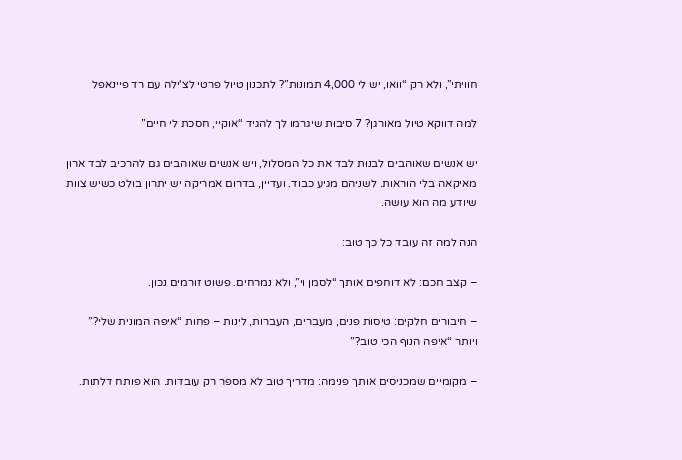חוויתי”, ולא רק “וואו, יש לי 4,000 תמונות”? לתכנון טיול פרטי לצ'ילה עם רד פיינאפל

למה דווקא טיול מאורגן? 7 סיבות שיגרמו לך להגיד “אוקיי, חסכת לי חיים”

יש אנשים שאוהבים לבנות לבד את כל המסלול, ויש אנשים שאוהבים גם להרכיב לבד ארון מאיקאה בלי הוראות. לשניהם מגיע כבוד. ועדיין, בדרום אמריקה יש יתרון בולט כשיש צוות שיודע מה הוא עושה.

הנה למה זה עובד כל כך טוב:

– קצב חכם: לא דוחפים אותך “לסמן וי”, ולא נמרחים. פשוט זורמים נכון.

– חיבורים חלקים: טיסות פנים, מעברים, העברות, לינות – פחות “איפה המונית שלי?” ויותר “איפה הנוף הכי טוב?”

– מקומיים שמכניסים אותך פנימה: מדריך טוב לא מספר רק עובדות. הוא פותח דלתות.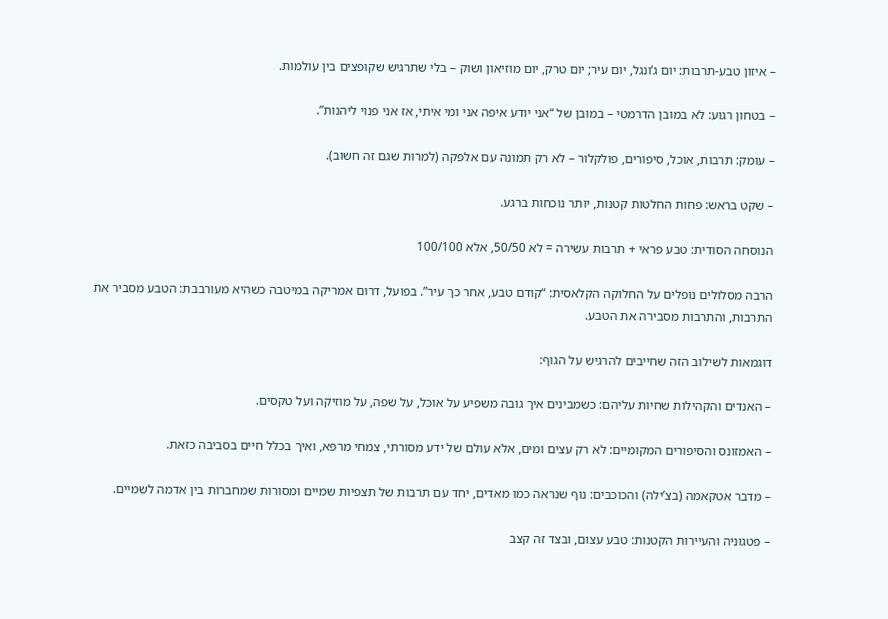– איזון טבע-תרבות: יום ג’ונגל, יום עיר; יום טרק, יום מוזיאון ושוק – בלי שתרגיש שקופצים בין עולמות.

– בטחון רגוע: לא במובן הדרמטי – במובן של “אני יודע איפה אני ומי איתי, אז אני פנוי ליהנות”.

– עומק: תרבות, אוכל, סיפורים, פולקלור – לא רק תמונה עם אלפקה (למרות שגם זה חשוב).

– שקט בראש: פחות החלטות קטנות, יותר נוכחות ברגע.

הנוסחה הסודית: טבע פראי + תרבות עשירה = לא 50/50, אלא 100/100

הרבה מסלולים נופלים על החלוקה הקלאסית: “קודם טבע, אחר כך עיר”. בפועל, דרום אמריקה במיטבה כשהיא מעורבבת: הטבע מסביר את התרבות, והתרבות מסבירה את הטבע.

דוגמאות לשילוב הזה שחייבים להרגיש על הגוף:

– האנדים והקהילות שחיות עליהם: כשמבינים איך גובה משפיע על אוכל, על שפה, על מוזיקה ועל טקסים.

– האמזונס והסיפורים המקומיים: לא רק עצים ומים, אלא עולם של ידע מסורתי, צמחי מרפא, ואיך בכלל חיים בסביבה כזאת.

– מדבר אטקאמה (בצ’ילה) והכוכבים: נוף שנראה כמו מאדים, יחד עם תרבות של תצפיות שמיים ומסורות שמחברות בין אדמה לשמיים.

– פטגוניה והעיירות הקטנות: טבע עצום, ובצד זה קצב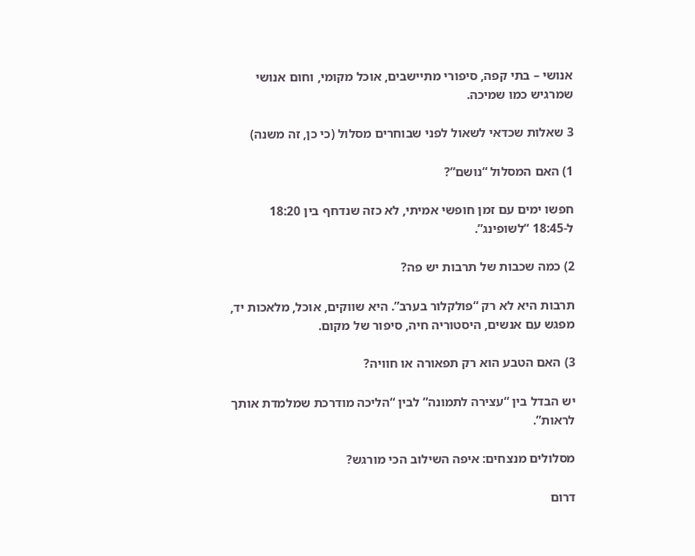אנושי – בתי קפה, סיפורי מתיישבים, אוכל מקומי, וחום אנושי שמרגיש כמו שמיכה.

3 שאלות שכדאי לשאול לפני שבוחרים מסלול (כי כן, זה משנה)

1) האם המסלול “נושם”?

חפשו ימים עם זמן חופשי אמיתי, לא כזה שנדחף בין 18:20 ל-18:45 “לשופינג”.

2) כמה שכבות של תרבות יש פה?

תרבות היא לא רק “פולקלור בערב”. היא שווקים, אוכל, מלאכות יד, מפגש עם אנשים, היסטוריה חיה, סיפור של מקום.

3) האם הטבע הוא רק תפאורה או חוויה?

יש הבדל בין “עצירה לתמונה” לבין “הליכה מודרכת שמלמדת אותך לראות”.

מסלולים מנצחים: איפה השילוב הכי מורגש?

דרום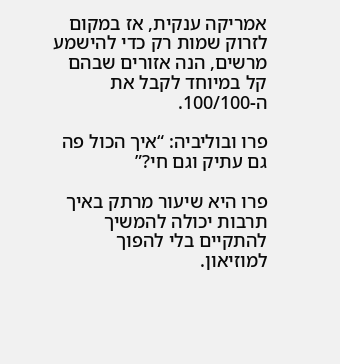אמריקה ענקית, אז במקום לזרוק שמות רק כדי להישמע מרשים, הנה אזורים שבהם קל במיוחד לקבל את ה-100/100.

פרו ובוליביה: “איך הכול פה גם עתיק וגם חי?”

פרו היא שיעור מרתק באיך תרבות יכולה להמשיך להתקיים בלי להפוך למוזיאון.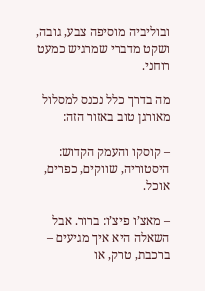ובוליביה מוסיפה צבע, גובה, ושקט מדברי שמרגיש כמעט רוחני.

מה בדרך כלל נכנס למסלול מאורגן טוב באזור הזה:

– קוסקו והעמק הקדוש: היסטוריה, שווקים, כפרים, אוכל.

– מאצ’ו פיצ’ו: ברור. אבל השאלה היא איך מגיעים – ברכבת, טרק, או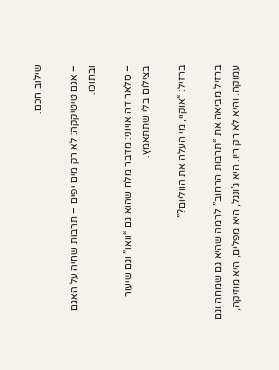שילוב חכם.

– אגם טיטיקקה: לא רק מים יפים – תרבות שחיה על האגם ובתוכו.

– סלאר דה אויוני: מדבר מלח שהוא גם “וואו” וגם שיעור בצילום בלי שתתאמץ.

ברזיל: “אוקיי, מי העלה את הווליום?”

ברזיל מביאה את “תרבות הרחוב” לרמה שהיא גם שמחה וגם עמוקה. והיא לא רק ריו. היא ג’ונגל, היא מפלים, היא מוזיקה,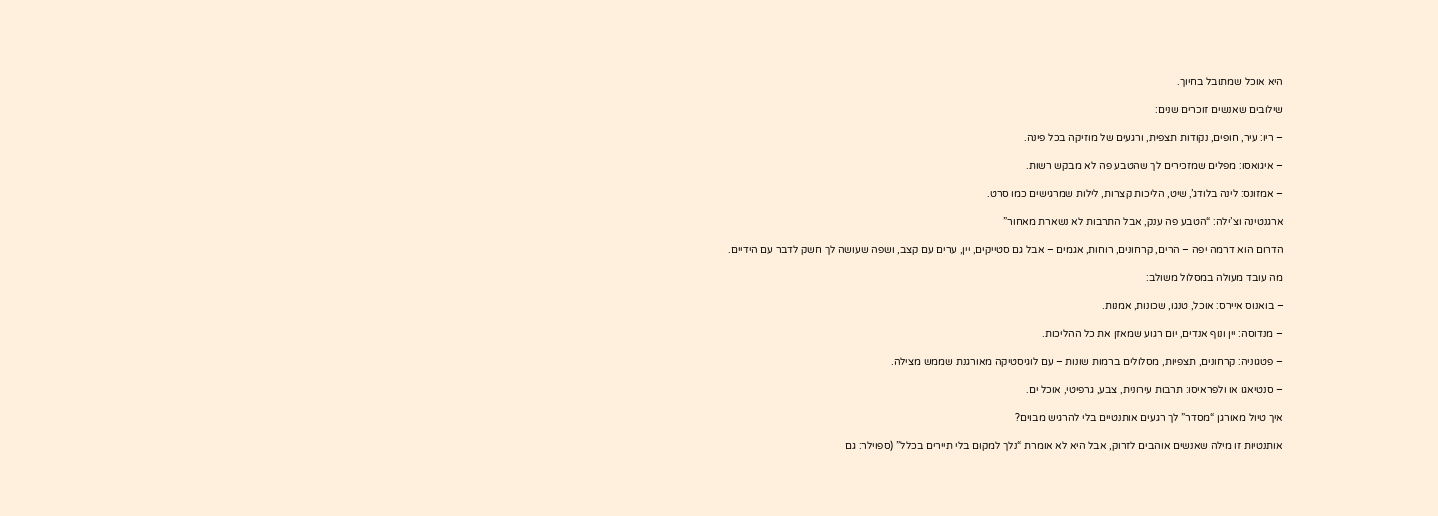היא אוכל שמתובל בחיוך.

שילובים שאנשים זוכרים שנים:

– ריו: עיר, חופים, נקודות תצפית, ורגעים של מוזיקה בכל פינה.

– איגואסו: מפלים שמזכירים לך שהטבע פה לא מבקש רשות.

– אמזונס: לינה בלודג’, שיט, הליכות קצרות, לילות שמרגישים כמו סרט.

ארגנטינה וצ’ילה: “הטבע פה ענק, אבל התרבות לא נשארת מאחור”

הדרום הוא דרמה יפה – הרים, קרחונים, רוחות, אגמים – אבל גם סטייקים, יין, ערים עם קצב, ושפה שעושה לך חשק לדבר עם הידיים.

מה עובד מעולה במסלול משולב:

– בואנוס איירס: אוכל, טנגו, שכונות, אמנות.

– מנדוסה: יין ונוף אנדים, יום רגוע שמאזן את כל ההליכות.

– פטגוניה: קרחונים, תצפיות, מסלולים ברמות שונות – עם לוגיסטיקה מאורגנת שממש מצילה.

– סנטיאגו או ולפראיסו: תרבות עירונית, צבע, גרפיטי, אוכל ים.

איך טיול מאורגן “מסדר” לך רגעים אותנטיים בלי להרגיש מבוים?

אותנטיות זו מילה שאנשים אוהבים לזרוק, אבל היא לא אומרת “נלך למקום בלי תיירים בכלל” (ספוילר: גם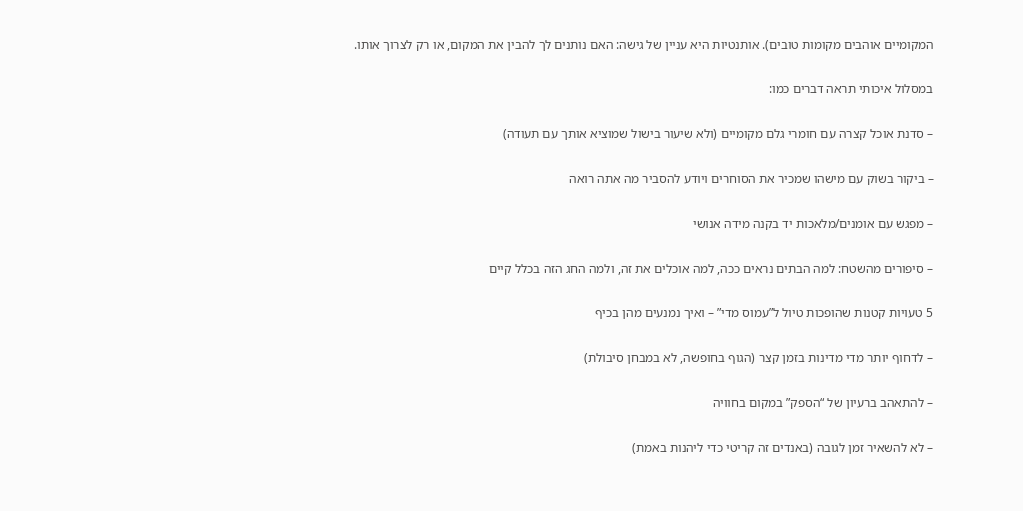המקומיים אוהבים מקומות טובים). אותנטיות היא עניין של גישה: האם נותנים לך להבין את המקום, או רק לצרוך אותו.

במסלול איכותי תראה דברים כמו:

– סדנת אוכל קצרה עם חומרי גלם מקומיים (ולא שיעור בישול שמוציא אותך עם תעודה)

– ביקור בשוק עם מישהו שמכיר את הסוחרים ויודע להסביר מה אתה רואה

– מפגש עם אומנים/מלאכות יד בקנה מידה אנושי

– סיפורים מהשטח: למה הבתים נראים ככה, למה אוכלים את זה, ולמה החג הזה בכלל קיים

5 טעויות קטנות שהופכות טיול ל”עמוס מדי” – ואיך נמנעים מהן בכיף

– לדחוף יותר מדי מדינות בזמן קצר (הגוף בחופשה, לא במבחן סיבולת)

– להתאהב ברעיון של “הספק” במקום בחוויה

– לא להשאיר זמן לגובה (באנדים זה קריטי כדי ליהנות באמת)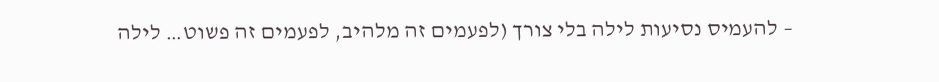– להעמיס נסיעות לילה בלי צורך (לפעמים זה מלהיב, לפעמים זה פשוט… לילה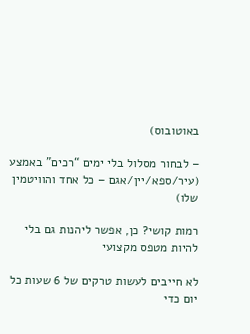באוטובוס)

– לבחור מסלול בלי ימים “רכים” באמצע (עיר/ספא/יין/אגם – כל אחד והוויטמין שלו)

רמות קושי? כן, אפשר ליהנות גם בלי להיות מטפס מקצועי

לא חייבים לעשות טרקים של 6 שעות כל יום כדי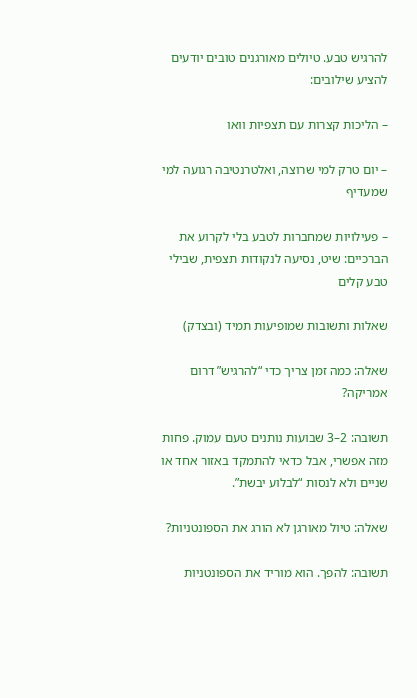להרגיש טבע. טיולים מאורגנים טובים יודעים להציע שילובים:

– הליכות קצרות עם תצפיות וואו

– יום טרק למי שרוצה, ואלטרנטיבה רגועה למי שמעדיף

– פעילויות שמחברות לטבע בלי לקרוע את הברכיים: שיט, נסיעה לנקודות תצפית, שבילי טבע קלים

שאלות ותשובות שמופיעות תמיד (ובצדק)

שאלה: כמה זמן צריך כדי “להרגיש” דרום אמריקה?

תשובה: 2–3 שבועות נותנים טעם עמוק. פחות מזה אפשרי, אבל כדאי להתמקד באזור אחד או שניים ולא לנסות “לבלוע יבשת”.

שאלה: טיול מאורגן לא הורג את הספונטניות?

תשובה: להפך. הוא מוריד את הספונטניות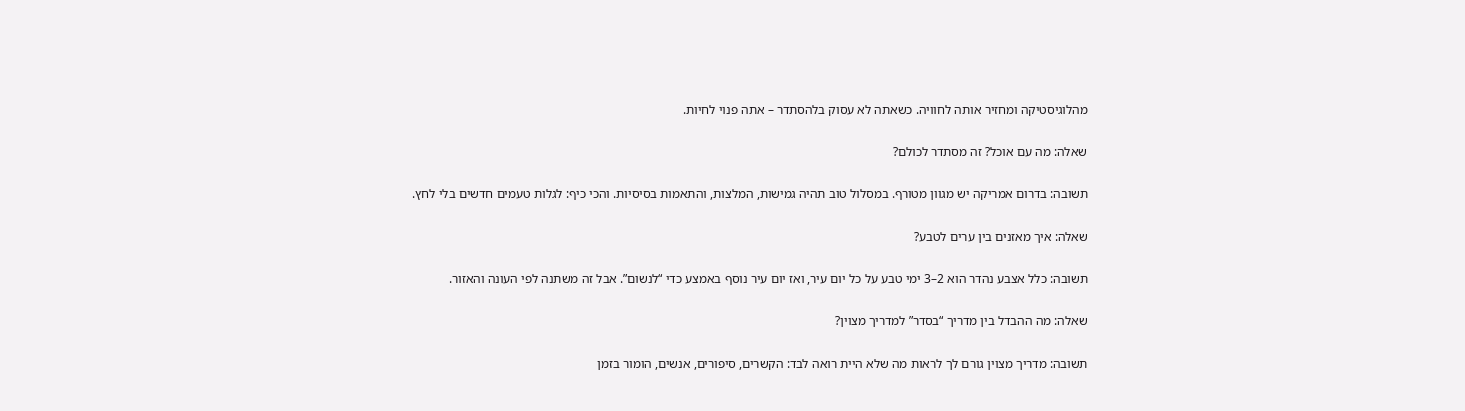מהלוגיסטיקה ומחזיר אותה לחוויה. כשאתה לא עסוק בלהסתדר – אתה פנוי לחיות.

שאלה: מה עם אוכל? זה מסתדר לכולם?

תשובה: בדרום אמריקה יש מגוון מטורף. במסלול טוב תהיה גמישות, המלצות, והתאמות בסיסיות. והכי כיף: לגלות טעמים חדשים בלי לחץ.

שאלה: איך מאזנים בין ערים לטבע?

תשובה: כלל אצבע נהדר הוא 2–3 ימי טבע על כל יום עיר, ואז יום עיר נוסף באמצע כדי “לנשום”. אבל זה משתנה לפי העונה והאזור.

שאלה: מה ההבדל בין מדריך “בסדר” למדריך מצוין?

תשובה: מדריך מצוין גורם לך לראות מה שלא היית רואה לבד: הקשרים, סיפורים, אנשים, הומור בזמן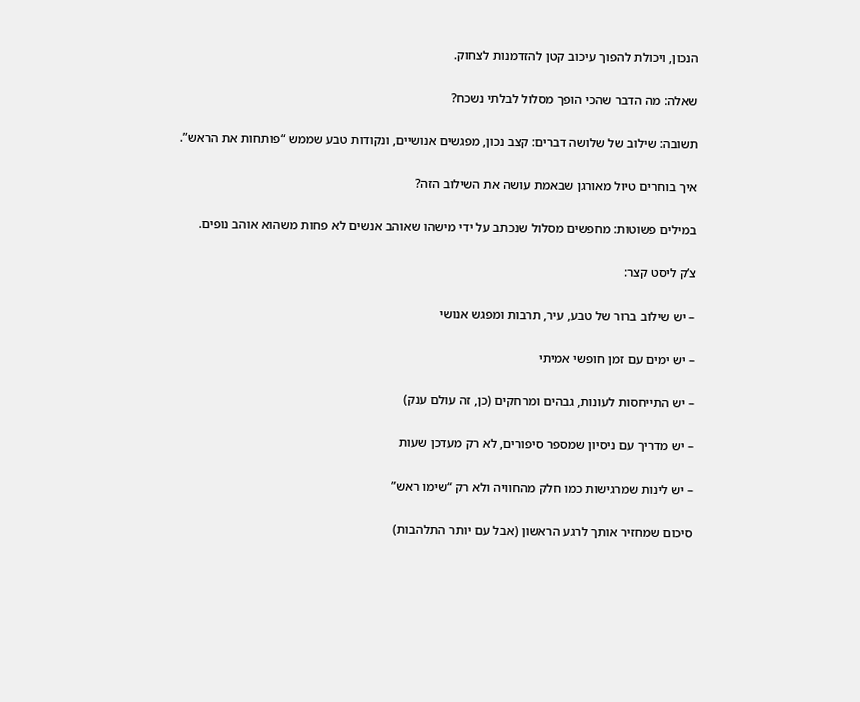הנכון, ויכולת להפוך עיכוב קטן להזדמנות לצחוק.

שאלה: מה הדבר שהכי הופך מסלול לבלתי נשכח?

תשובה: שילוב של שלושה דברים: קצב נכון, מפגשים אנושיים, ונקודות טבע שממש “פותחות את הראש”.

איך בוחרים טיול מאורגן שבאמת עושה את השילוב הזה?

במילים פשוטות: מחפשים מסלול שנכתב על ידי מישהו שאוהב אנשים לא פחות משהוא אוהב נופים.

צ’ק ליסט קצר:

– יש שילוב ברור של טבע, עיר, תרבות ומפגש אנושי

– יש ימים עם זמן חופשי אמיתי

– יש התייחסות לעונות, גבהים ומרחקים (כן, זה עולם ענק)

– יש מדריך עם ניסיון שמספר סיפורים, לא רק מעדכן שעות

– יש לינות שמרגישות כמו חלק מהחוויה ולא רק “שימו ראש”

סיכום שמחזיר אותך לרגע הראשון (אבל עם יותר התלהבות)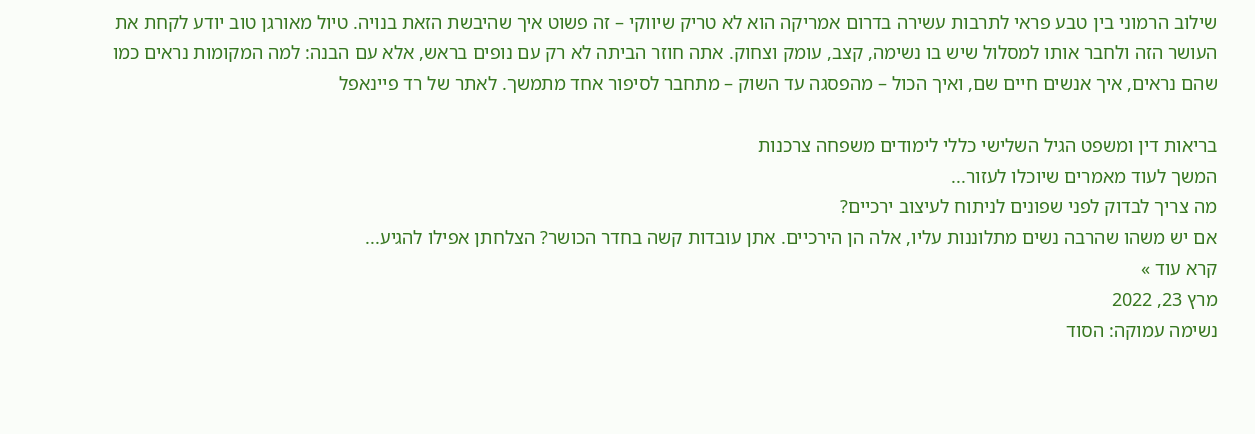שילוב הרמוני בין טבע פראי לתרבות עשירה בדרום אמריקה הוא לא טריק שיווקי – זה פשוט איך שהיבשת הזאת בנויה. טיול מאורגן טוב יודע לקחת את העושר הזה ולחבר אותו למסלול שיש בו נשימה, קצב, עומק וצחוק. אתה חוזר הביתה לא רק עם נופים בראש, אלא עם הבנה: למה המקומות נראים כמו שהם נראים, איך אנשים חיים שם, ואיך הכול – מהפסגה עד השוק – מתחבר לסיפור אחד מתמשך. לאתר של רד פיינאפל

בריאות דין ומשפט הגיל השלישי כללי לימודים משפחה צרכנות
המשך לעוד מאמרים שיוכלו לעזור...
מה צריך לבדוק לפני שפונים לניתוח לעיצוב ירכיים?
אם יש משהו שהרבה נשים מתלוננות עליו, אלה הן הירכיים. אתן עובדות קשה בחדר הכושר? הצלחתן אפילו להגיע...
קרא עוד »
מרץ 23, 2022
נשימה עמוקה: הסוד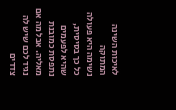לאיכות השינה המתוקה
נשימה היא פעולה כל כך בסיסית, שהיא לפעמים נתפסת כמובנת מאליה. אבל מה אם נגיד לכם שיש לה צדדים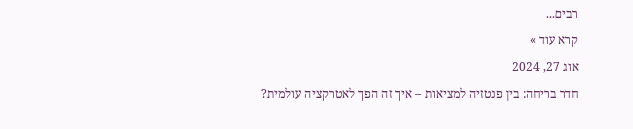רבים...
קרא עוד »
אוג 27, 2024
חדר בריחה: בין פנטזיה למציאות – איך זה הפך לאטרקציה עולמית?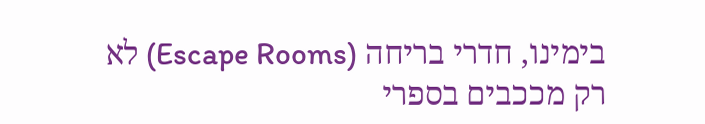בימינו, חדרי בריחה (Escape Rooms) לא רק מככבים בספרי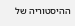ההיסטוריה של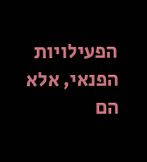הפעילויות הפנאי, אלא הם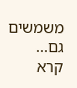משמשים גם...
קרא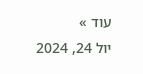עוד »
יול 24, 2024